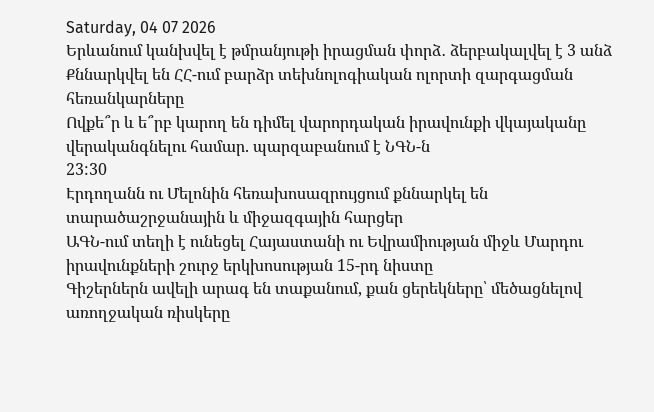Saturday, 04 07 2026
Երևանում կանխվել է թմրանյութի իրացման փորձ․ ձերբակալվել է 3 անձ
Քննարկվել են ՀՀ-ում բարձր տեխնոլոգիական ոլորտի զարգացման հեռանկարները
Ովքե՞ր և ե՞րբ կարող են դիմել վարորդական իրավունքի վկայականը վերականգնելու համար. պարզաբանում է ՆԳՆ-ն
23:30
Էրդողանն ու Մելոնին հեռախոսազրույցում քննարկել են տարածաշրջանային և միջազգային հարցեր
ԱԳՆ-ում տեղի է ունեցել Հայաստանի ու Եվրամիության միջև Մարդու իրավունքների շուրջ երկխոսության 15-րդ նիստը
Գիշերներն ավելի արագ են տաքանում, քան ցերեկները՝ մեծացնելով առողջական ռիսկերը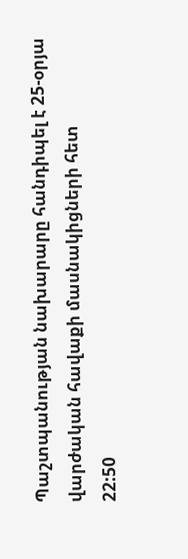Պաշտպանության նախարարը հանդիպել է 25-օրյա վարժական հավաքի մասնակիցների հետ
22:50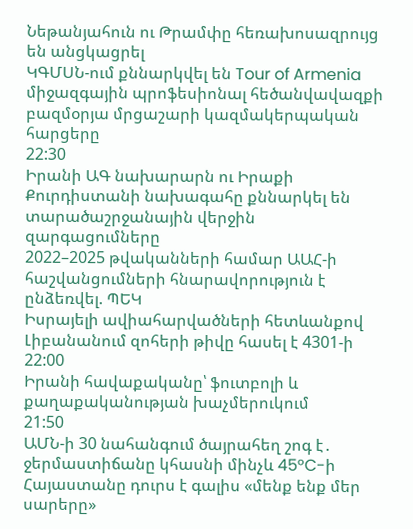Նեթանյահուն ու Թրամփը հեռախոսազրույց են անցկացրել
ԿԳՄՍՆ-ում քննարկվել են Tour of Armenia միջազգային պրոֆեսիոնալ հեծանվավազքի բազմօրյա մրցաշարի կազմակերպական հարցերը
22:30
Իրանի ԱԳ նախարարն ու Իրաքի Քուրդիստանի նախագահը քննարկել են տարածաշրջանային վերջին զարգացումները
2022–2025 թվականների համար ԱԱՀ-ի հաշվանցումների հնարավորություն է ընձեռվել. ՊԵԿ
Իսրայելի ավիահարվածների հետևանքով Լիբանանում զոհերի թիվը հասել է 4301-ի
22:00
Իրանի հավաքականը՝ ֆուտբոլի և քաղաքականության խաչմերուկում
21:50
ԱՄՆ-ի 30 նահանգում ծայրահեղ շոգ է․ ջերմաստիճանը կհասնի մինչև 45°C-ի
Հայաստանը դուրս է գալիս «մենք ենք մեր սարերը»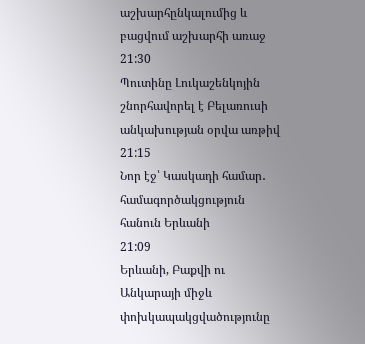աշխարհընկալումից և բացվում աշխարհի առաջ
21:30
Պուտինը Լուկաշենկոյին շնորհավորել է Բելառուսի անկախության օրվա առթիվ
21:15
Նոր էջ՝ Կասկադի համար․ համագործակցություն հանուն Երևանի
21:09
Երևանի, Բաքվի ու Անկարայի միջև փոխկապակցվածությունը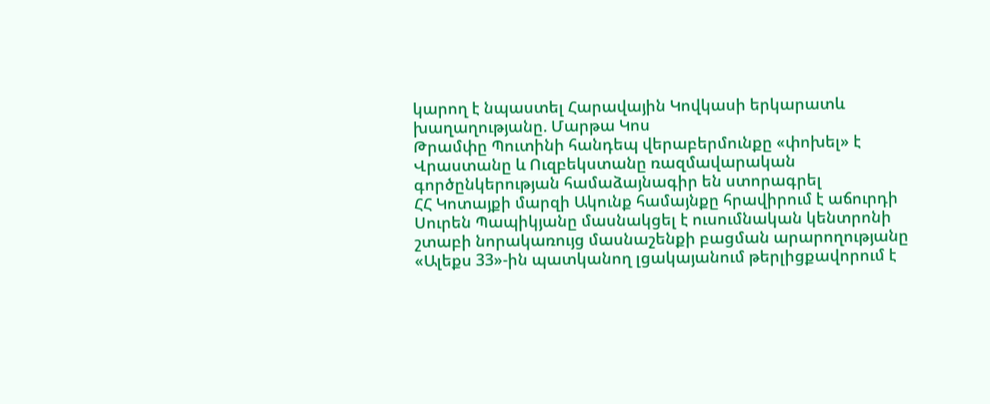կարող է նպաստել Հարավային Կովկասի երկարատև խաղաղությանը. Մարթա Կոս
Թրամփը Պուտինի հանդեպ վերաբերմունքը «փոխել» է
Վրաստանը և Ուզբեկստանը ռազմավարական գործընկերության համաձայնագիր են ստորագրել
ՀՀ Կոտայքի մարզի Ակունք համայնքը հրավիրում է աճուրդի
Սուրեն Պապիկյանը մասնակցել է ուսումնական կենտրոնի շտաբի նորակառույց մասնաշենքի բացման արարողությանը
«Ալեքս 33»-ին պատկանող լցակայանում թերլիցքավորում է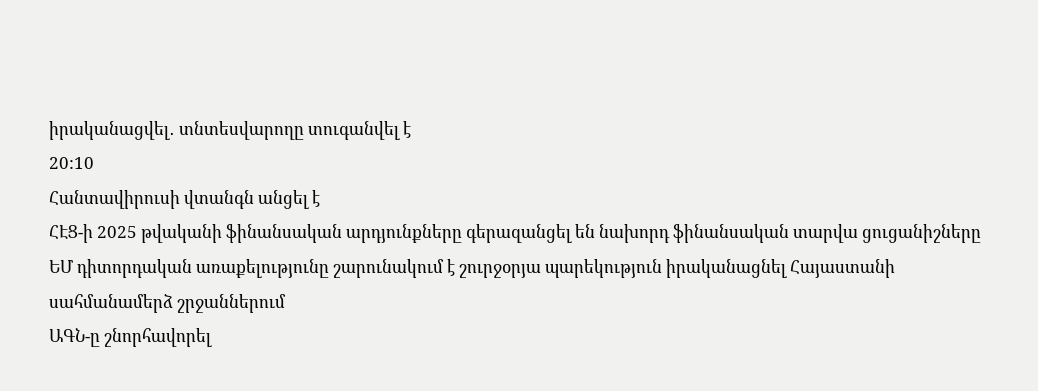իրականացվել․ տնտեսվարողը տուգանվել է
20:10
Հանտավիրուսի վտանգն անցել է
ՀԷՑ-ի 2025 թվականի ֆինանսական արդյունքները գերազանցել են նախորդ ֆինանսական տարվա ցուցանիշները
ԵՄ դիտորդական առաքելությունը շարունակում է շուրջօրյա պարեկություն իրականացնել Հայաստանի սահմանամերձ շրջաններում
ԱԳՆ-ը շնորհավորել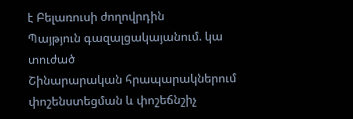է Բելառուսի ժողովրդին
Պայթյուն գազալցակայանում. կա տուժած
Շինարարական հրապարակներում փոշենստեցման և փոշեճնշիչ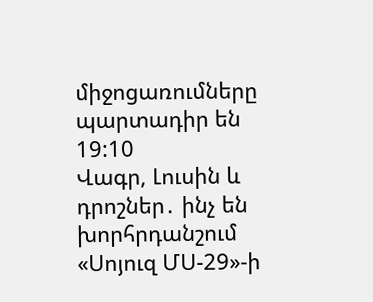միջոցառումները պարտադիր են
19:10
Վագր, Լուսին և դրոշներ․ ինչ են խորհրդանշում «Սոյուզ ՄՍ-29»-ի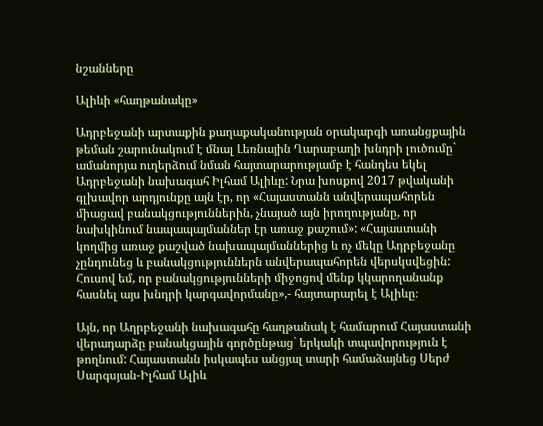նշանները

Ալիևի «հաղթանակը»

Ադրբեջանի արտաքին քաղաքականության օրակարգի առանցքային թեման շարունակում է մնալ Լեռնային Ղարաբաղի խնդրի լուծումը` ամանորյա ուղերձում նման հայտարարությամբ է հանդես եկել Ադրբեջանի նախագահ Իլհամ Ալիևը: Նրա խոսքով 2017 թվականի գլխավոր արդյունքը այն էր, որ «Հայաստանն անվերապահորեն միացավ բանակցություններին, չնայած այն իրողությանը, որ նախկինում նապապայմաններ էր առաջ քաշում»: «Հայաստանի կողմից առաջ քաշված նախապայմաններից և ոչ մեկը Ադրբեջանը չընդունեց և բանակցություններն անվերապահորեն վերսկսվեցին: Հուսով եմ, որ բանակցությունների միջոցով մենք կկարողանանք հասնել այս խնդրի կարգավորմանը»,- հայտարարել է Ալիևը։

Այն, որ Ադրբեջանի նախագահը հաղթանակ է համարում Հայաստանի վերադարձը բանակցային գործընթաց` երկակի տպավորություն է թողնում: Հայաստանն իսկապես անցյալ տարի համաձայնեց Սերժ Սարգսյան-Իլհամ Ալիև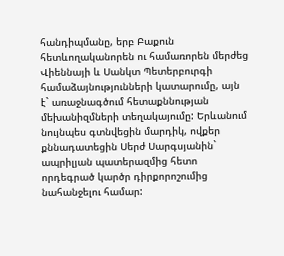հանդիպմանը, երբ Բաքուն հետևողականորեն ու համառորեն մերժեց Վիեննայի և Սանկտ Պետերբուրգի համաձայնությունների կատարումը, այն է` առաջնագծում հետաքննության մեխանիզմների տեղակայումը: Երևանում նույնպես գտնվեցին մարդիկ, ովքեր քննադատեցին Սերժ Սարգսյանին` ապրիլյան պատերազմից հետո որդեգրած կարծր դիրքորոշումից նահանջելու համար: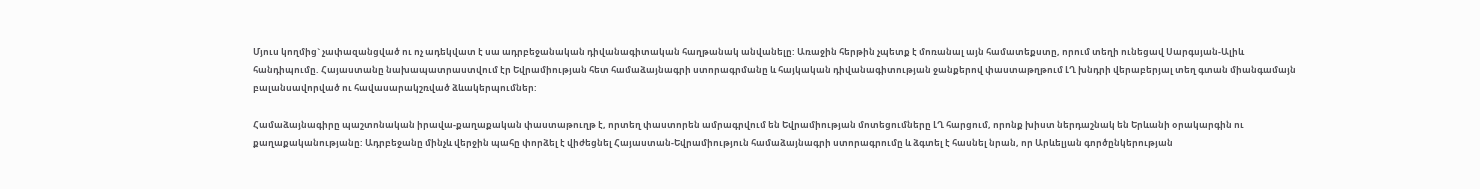Մյուս կողմից` չափազանցված ու ոչ ադեկվատ է սա ադրբեջանական դիվանագիտական հաղթանակ անվանելը: Առաջին հերթին չպետք է մոռանալ այն համատեքստը, որում տեղի ունեցավ Սարգսյան-Ալիև հանդիպումը. Հայաստանը նախապատրաստվում էր Եվրամիության հետ համաձայնագրի ստորագրմանը և հայկական դիվանագիտության ջանքերով փաստաթղթում ԼՂ խնդրի վերաբերյալ տեղ գտան միանգամայն բալանսավորված ու հավասարակշռված ձևակերպումներ:

Համաձայնագիրը պաշտոնական իրավա-քաղաքական փաստաթուղթ է, որտեղ փաստորեն ամրագրվում են Եվրամիության մոտեցումները ԼՂ հարցում, որոնք խիստ ներդաշնակ են Երևանի օրակարգին ու քաղաքականությանը: Ադրբեջանը մինչև վերջին պահը փորձել է վիժեցնել Հայաստան-Եվրամիություն համաձայնագրի ստորագրումը և ձգտել է հասնել նրան, որ Արևելյան գործընկերության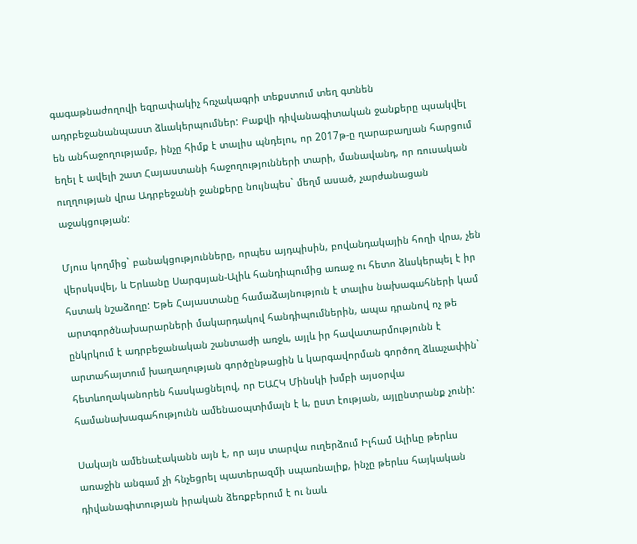գագաթնաժողովի եզրափակիչ հռչակագրի տեքստում տեղ գտնեն ադրբեջանանպաստ ձևակերպումներ: Բաքվի դիվանագիտական ջանքերը պսակվել են անհաջողությամբ, ինչը հիմք է տալիս պնդելու, որ 2017թ-ը ղարաբաղյան հարցում եղել է ավելի շատ Հայաստանի հաջողությունների տարի, մանավանդ, որ ռուսական ուղղության վրա Ադրբեջանի ջանքերը նույնպես` մեղմ ասած, չարժանացան աջակցության:

Մյուս կողմից` բանակցությունները, որպես այդպիսին, բովանդակային հողի վրա, չեն վերսկսվել, և Երևանը Սարգսյան-Ալիև հանդիպումից առաջ ու հետո ձևսկերպել է իր հստակ նշաձողը: Եթե Հայաստանը համաձայնություն է տալիս նախագահների կամ արտգործնախարարների մակարդակով հանդիպումներին, ապա դրանով ոչ թե ընկրկում է ադրբեջանական շանտաժի առջև, այլև իր հավատարմությունն է արտահայտում խաղաղության գործընթացին և կարգավորման գործող ձևաչափին` հետևողականորեն հասկացնելով, որ ԵԱՀԿ Մինսկի խմբի այսօրվա համանախագահությունն ամենաօպտիմալն է և, ըստ էության, այլընտրանք չունի:

Սակայն ամենաէականն այն է, որ այս տարվա ուղերձում Իլհամ Ալիևը թերևս առաջին անգամ չի հնչեցրել պատերազմի սպառնալիք, ինչը թերևս հայկական դիվանագիտության իրական ձեռքբերում է ու նաև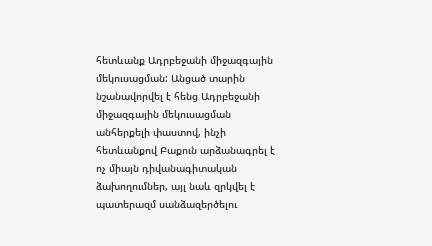հետևանք Ադրբեջանի միջազգային մեկուսացման: Անցած տարին նշանավորվել է հենց Ադրբեջանի միջազգային մեկուսացման անհերքելի փաստով, ինչի հետևանքով Բաքուն արձանագրել է ոչ միայն դիվանագիտական ձախողումներ, այլ նաև զրկվել է պատերազմ սանձազերծելու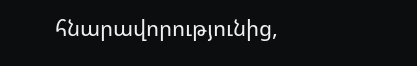հնարավորությունից,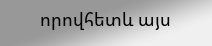որովհետև այս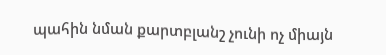պահին նման քարտբլանշ չունի ոչ միայն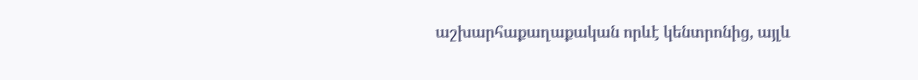աշխարհաքաղաքական որևէ կենտրոնից, այլև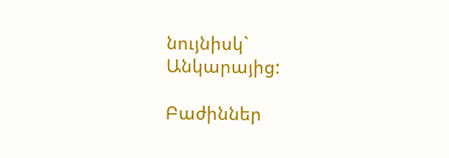նույնիսկ` Անկարայից:

Բաժիններ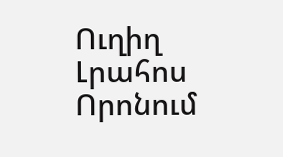Ուղիղ
Լրահոս
Որոնում